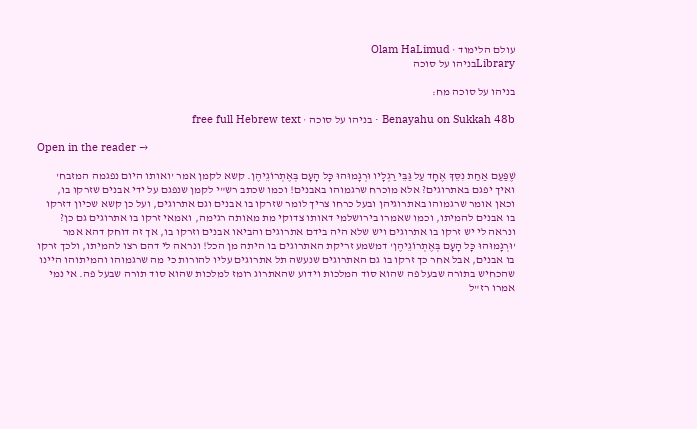עולם הלימוד · Olam HaLimud
Libraryבניהו על סוכה

בניהו על סוכה מח:

Benayahu on Sukkah 48b · בניהו על סוכה · free full Hebrew text

Open in the reader →

שֶׁפַּעַם אַחַת נִסֵּךְ אֶחָד עַל גַּבֵּי רַגְלָיו וּרְגָמוּהוּ כָּל הָעָם בְּאֶתְרוֹגֵיהֶן. קשא לקמן אמר 'ואותו היום נפגמה המזבח' ואיך יפגם באתרוגים? אלא מוכרח שרגמוהו באבנים! וכמו שכתב רש"י לקמן שנפגם על ידי אבנים שזרקו בו, וכאן אומר שרגמוהו באתרוגיהן ובעל כרחו צריך לומר שזרקו בו אבנים וגם אתרוגים, ועל כן קשא שכיון דזרקו בו אבנים להמיתו, וכמו שאמרו בירושלמי דאותו צדוקי מת מאותה רגימה, ואמאי זרקו בו אתרוגים גם כן? ונראה לי יש זרקו בו אתרוגים ויש שלא היה בידם אתרוגים והביאו אבנים וזרקו בו, אך זה דוחק דהא אמר 'וּרְגָמוּהוּ כָּל הָעָם בְּאֶתְרוֹגֵיהֶן' דמשמע זריקת האתרוגים בו היתה מן הכל! ונראה לי דהם רצו להמיתו, ולכך זרקו בו אבנים, אבל אחר כך זרקו בו גם האתרוגים שנעשה תל אתרוגים עליו להורות כי מה שרגמוהו והמיתוהו היינו שהכחיש בתורה שבעל פה שהוא סוד המלכות וידוע שהאתרוג רומז למלכות שהוא סוד תורה שבעל פה. אי נמי אמרו רז"ל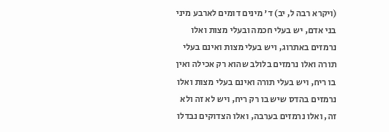(ויקרא רבה ל, יב) ד' מינים דומים לארבע מיני בני אדם, יש בעלי חכמה ובעלי מצות ואלו נרמזים באתרוג, ויש בעלי מצות ואינם בעלי תורה ואלו נרמזים בלולב שהוא רק אכילה ואין בו ריח, ויש בעלי תורה ואינם בעלי מצות ואלו נרמזים בהדס שיש בו רק ריח, ויש לא זה ולא זה, ואלו נרמזים בערבה, ואלו הצדוקים נבדלו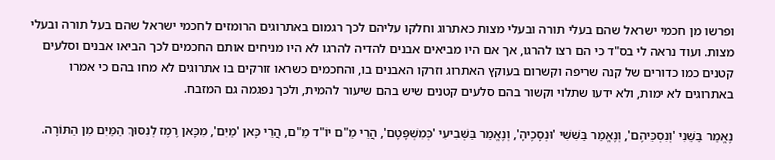ופרשו מן חכמי ישראל שהם בעלי תורה ובעלי מצות כאתרוג וחלקו עליהם לכך רגמום באתרוגים הרומזים לחכמי ישראל שהם בעל תורה ובעלי מצות. ועוד נראה לי בס"ד כי הם רצו להרגו, אך אם היו מביאים אבנים להדיה להרגו לא היו מניחים אותם החכמים לכך הביאו אבנים וסלעים קטנים כמו כדורים של קנה שריפה וקשרום בעוקץ האתרוג וזרקו האבנים בו, והחכמים כשראו זורקים בו אתרוגים לא מחו בהם כי אמרו באתרוגים לא ימות, ולא ידעו שתלוי וקשור בהם סלעים קטנים שיש בהם שיעור להמית, ולכך נפגמה גם המזבח.

נֶאֱמַר בַּשֵּׁנִי 'וְנִסְכֵּיהֶם', וְנֶאֱמַר בַּשִּׁשִּׁי 'וּנְסָכֶיהָ', וְנֶאֱמַר בַּשְּׁבִיעִי 'כְּמִשְׁפָּטָם', הֲרֵי מֵ"ם יוֹ"ד מֵ"ם, הֲרֵי כָּאן 'מַיִם', מִכָּאן רֶמֶז לְנִסּוּךְ הַמַּיִם מִן הַתּוֹרָה.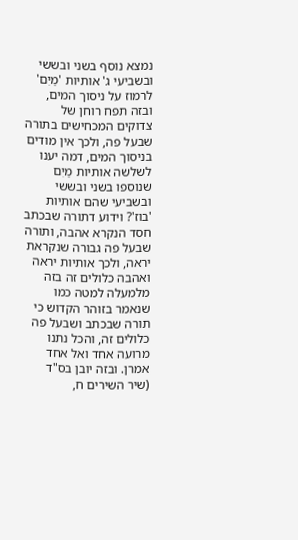נמצא נוסף בשני ובששי ובשביעי ג' אותיות 'מַיִם' לרמוז על ניסוך המים, ובזה תפח רוחן של צדוקים המכחישים בתורה שבעל פה, ולכך אין מודים בניסוך המים, דמה יענו לשלשה אותיות מַיִם שנוספו בשני ובששי ובשביעי שהם אותיות 'בוז'? וידוע דתורה שבכתב חסד הנקרא אהבה, ותורה שבעל פה גבורה שנקראת יראה, ולכך אותיות יראה ואהבה כלולים זה בזה מלמעלה למטה כמו שנאמר בזוהר הקדוש כי תורה שבכתב ושבעל פה כלולים זה, והכל נתנו מרועה אחד ואל אחד אמרן. ובזה יובן בס"ד (שיר השירים ח,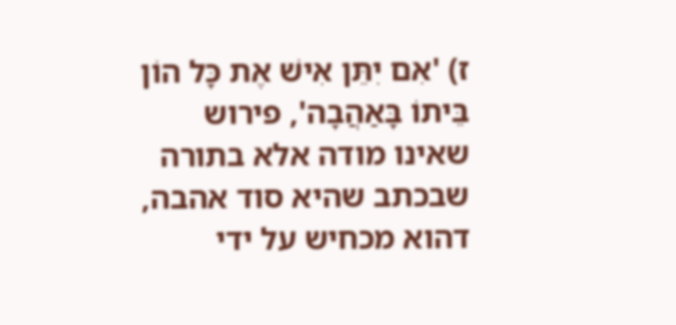ז) 'אִם יִתֵּן אִישׁ אֶת כָּל הוֹן בֵּיתוֹ בָּאַהֲבָה', פירוש שאינו מודה אלא בתורה שבכתב שהיא סוד אהבה, דהוא מכחיש על ידי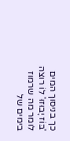כך בניסוך המים 'בּוֹז יָבוּזוּ' לוֹ רוצה לומר מה שרמוז בימים של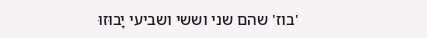'בוז' שהם שני וששי ושביעי יָבוּזוּ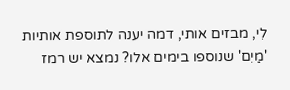לִי, מבזים אותי, דמה יענה לתוספת אותיות 'מַיִם' שנוספו בימים אלו? נמצא יש רמז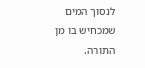לנסוך המים שמכחיש בו מן התורה.